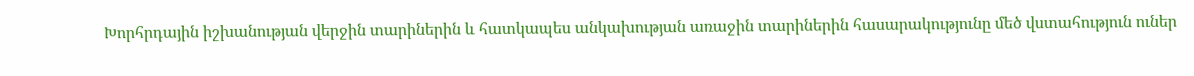Խորհրդային իշխանության վերջին տարիներին և հատկապես անկախության առաջին տարիներին հասարակությունը մեծ վստահություն ուներ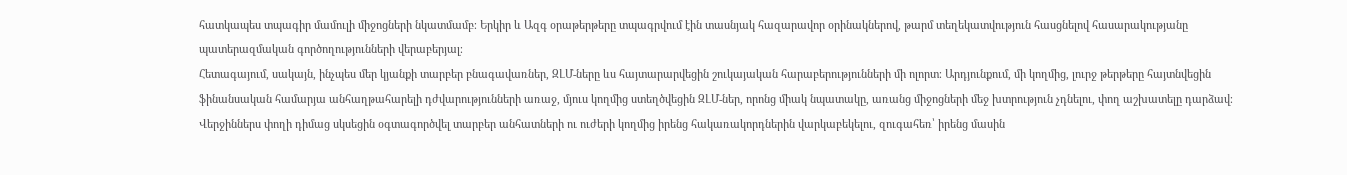հատկապես տպագիր մամուլի միջոցների նկատմամբ։ Երկիր և Ազգ օրաթերթերը տպագրվում էին տասնյակ հազարավոր օրինակներով, թարմ տեղեկատվություն հասցնելով հասարակությանը պատերազմական գործողությունների վերաբերյալ։
Հետագայում, սակայն, ինչպես մեր կյանքի տարբեր բնագավառներ, ԶԼՄ-ները ևս հայտարարվեցին շուկայական հարաբերությունների մի ոլորտ։ Արդյունքում, մի կողմից, լուրջ թերթերը հայտնվեցին ֆինանսական համարյա անհաղթահարելի դժվարությունների առաջ, մյուս կողմից ստեղծվեցին ԶԼՄ-ներ, որոնց միակ նպատակը, առանց միջոցների մեջ խտրություն չդնելու, փող աշխատելը դարձավ։ Վերջիններս փողի դիմաց սկսեցին օգտագործվել տարբեր անհատների ու ուժերի կողմից իրենց հակառակորդներին վարկաբեկելու, զուգահեռ՝ իրենց մասին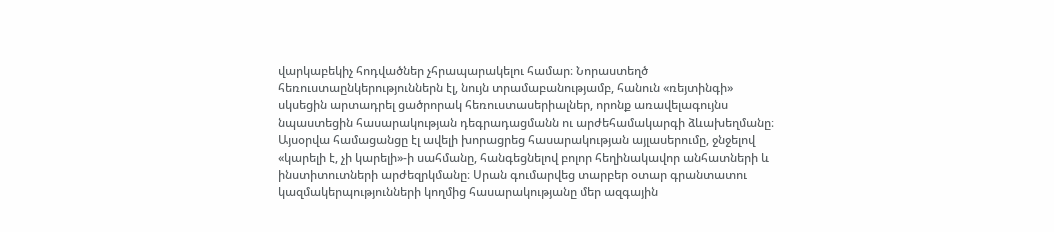վարկաբեկիչ հոդվածներ չհրապարակելու համար։ Նորաստեղծ հեռուստաընկերություններն էլ, նույն տրամաբանությամբ, հանուն «ռեյտինգի» սկսեցին արտադրել ցածրորակ հեռուստասերիալներ, որոնք առավելագույնս նպաստեցին հասարակության դեգրադացմանն ու արժեհամակարգի ձևախեղմանը։
Այսօրվա համացանցը էլ ավելի խորացրեց հասարակության այլասերումը, ջնջելով «կարելի է, չի կարելի»-ի սահմանը, հանգեցնելով բոլոր հեղինակավոր անհատների և ինստիտուտների արժեզրկմանը։ Սրան գումարվեց տարբեր օտար գրանտատու կազմակերպությունների կողմից հասարակությանը մեր ազգային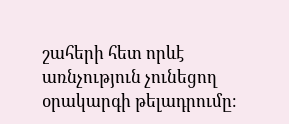շահերի հետ որևէ առնչություն չունեցող օրակարգի թելադրումը։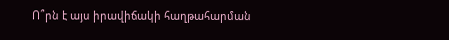Ո՞րն է այս իրավիճակի հաղթահարման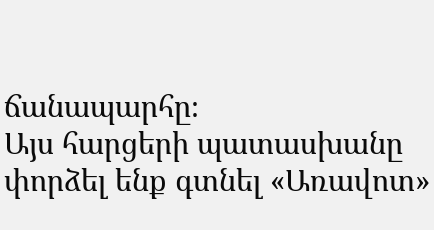ճանապարհը։
Այս հարցերի պատասխանը փորձել ենք գտնել «Առավոտ»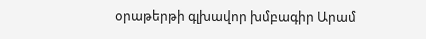օրաթերթի գլխավոր խմբագիր Արամ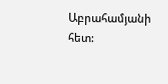Աբրահամյանի հետ: